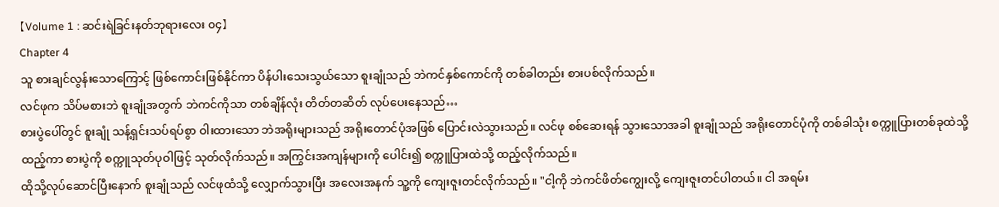【Volume 1 : ဆင်းရဲခြင်းနတ်ဘုရားလေး ၀၄】
Chapter 4
သူ စားချင်လွန်းသောကြောင့် ဖြစ်ကောင်းဖြစ်နိုင်ကာ ပိန်ပါးသေးသွယ်သော စူးချုံသည် ဘဲကင်နှစ်ကောင်ကို တစ်ခါတည်း စားပစ်လိုက်သည်။
လင်ဖုက သိပ်မစားဘဲ စူးချုံအတွက် ဘဲကင်ကိုသာ တစ်ချိန်လုံး တိတ်တဆိတ် လုပ်ပေးနေသည်…
စားပွဲပေါ်တွင် စူးချုံ သန့်ရှင်းသပ်ရပ်စွာ ဝါးထားသော ဘဲအရိုးများသည် အရိုးတောင်ပုံအဖြစ် ပြောင်းလဲသွားသည်။ လင်ဖု စစ်ဆေးရန် သွားသောအခါ စူးချုံသည် အရိုးတောင်ပုံကို တစ်ခါသုံး စက္ကူပြားတစ်ခုထဲသို့ ထည့်ကာ စားပွဲကို စက္ကူသုတ်ပုဝါဖြင့် သုတ်လိုက်သည်။ အကြွင်းအကျန်များကို ပေါင်း၍ စက္ကူပြားထဲသို့ ထည့်လိုက်သည်။
ထိုသို့လုပ်ဆောင်ပြီးနောက် စူးချုံသည် လင်ဖုထံသို့ လျှောက်သွားပြီး အလေးအနက် သူ့ကို ကျေးဇူးတင်လိုက်သည်။ "ငါ့ကို ဘဲကင်ဖိတ်ကျွေးလို့ ကျေးဇူးတင်ပါတယ်။ ငါ အရမ်း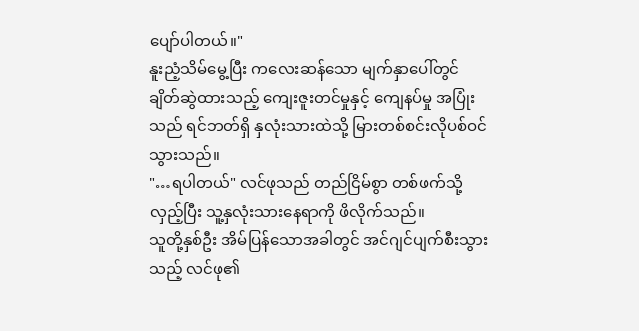ပျော်ပါတယ်။"
နူးညံ့သိမ်မွေ့ပြီး ကလေးဆန်သော မျက်နှာပေါ်တွင် ချိတ်ဆွဲထားသည့် ကျေးဇူးတင်မှုနှင့် ကျေနပ်မှု အပြုံးသည် ရင်ဘတ်ရှိ နှလုံးသားထဲသို့ မြားတစ်စင်းလိုပစ်ဝင်သွားသည်။
"…ရပါတယ်" လင်ဖုသည် တည်ငြိမ်စွာ တစ်ဖက်သို့လှည့်ပြီး သူ့နှလုံးသားနေရာကို ဖိလိုက်သည်။
သူတို့နှစ်ဦး အိမ်ပြန်သောအခါတွင် အင်ဂျင်ပျက်စီးသွားသည့် လင်ဖု၏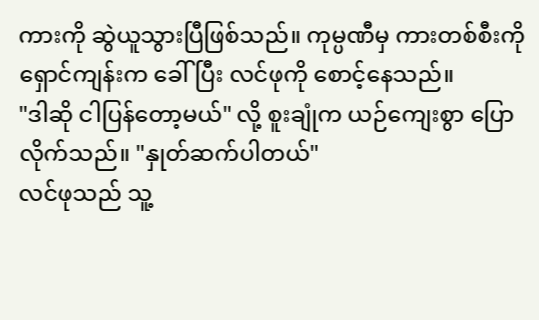ကားကို ဆွဲယူသွားပြီဖြစ်သည်။ ကုမ္ပဏီမှ ကားတစ်စီးကို ရှောင်ကျန်းက ခေါ်ပြီး လင်ဖုကို စောင့်နေသည်။
"ဒါဆို ငါပြန်တော့မယ်" လို့ စူးချုံက ယဉ်ကျေးစွာ ပြောလိုက်သည်။ "နှုတ်ဆက်ပါတယ်"
လင်ဖုသည် သူ့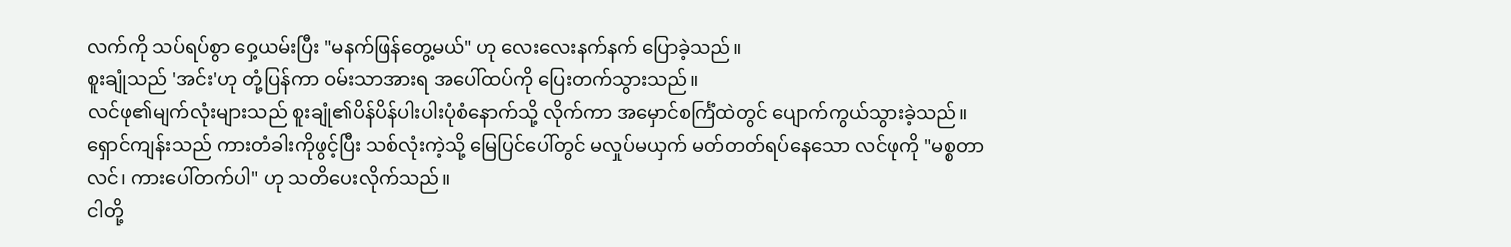လက်ကို သပ်ရပ်စွာ ဝှေ့ယမ်းပြီး "မနက်ဖြန်တွေ့မယ်" ဟု လေးလေးနက်နက် ပြောခဲ့သည်။
စူးချုံသည် 'အင်း'ဟု တုံ့ပြန်ကာ ဝမ်းသာအားရ အပေါ်ထပ်ကို ပြေးတက်သွားသည်။
လင်ဖု၏မျက်လုံးများသည် စူးချုံ၏ပိန်ပိန်ပါးပါးပုံစံနောက်သို့ လိုက်ကာ အမှောင်စင်္ကြံထဲတွင် ပျောက်ကွယ်သွားခဲ့သည်။
ရှောင်ကျန်းသည် ကားတံခါးကိုဖွင့်ပြီး သစ်လုံးကဲ့သို့ မြေပြင်ပေါ်တွင် မလှုပ်မယှက် မတ်တတ်ရပ်နေသော လင်ဖုကို "မစ္စတာလင်၊ ကားပေါ်တက်ပါ" ဟု သတိပေးလိုက်သည်။
ငါတို့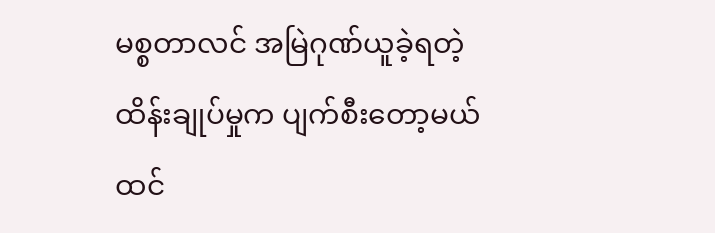မစ္စတာလင် အမြဲဂုဏ်ယူခဲ့ရတဲ့ ထိန်းချုပ်မှုက ပျက်စီးတော့မယ်ထင်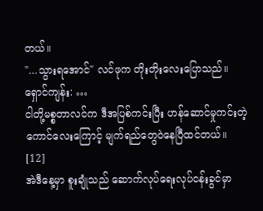တယ်။
"...သွားရအောင်" လင်ဖုက တိုးတိုးလေးပြောသည်။
ရှောင်ကျန်း: …
ငါတို့မစ္စတာလင်က ဒီအပြစ်ကင်းပြီး ဟန်ဆောင်မှုကင်းတဲ့ ကောင်လေးကြောင့် မျက်ရည်တွေဝဲနေပြီထင်တယ်။
[12]
အဲဒီနေ့မှာ စူးချုံသည် ဆောက်လုပ်ရေးလုပ်ငန်းခွင်မှာ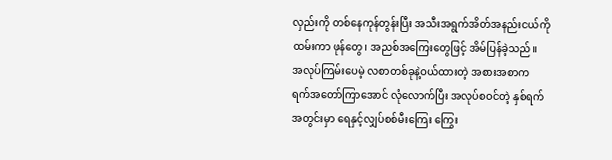လှည်းကို တစ်နေကုန်တွန်းပြီး အသီးအရွက်အိတ်အနည်းငယ်ကို ထမ်းကာ ဖုန်တွေ၊ အညစ်အကြေးတွေဖြင့် အိမ်ပြန်ခဲ့သည်။
အလုပ်ကြမ်းပေမဲ့ လစာတစ်ခုနဲ့ဝယ်ထားတဲ့ အစားအစာက ရက်အတော်ကြာအောင် လုံလောက်ပြီး အလုပ်စဝင်တဲ့ နှစ်ရက်အတွင်းမှာ ရေနှင့်လျှပ်စစ်မီးကြေး ကြွေး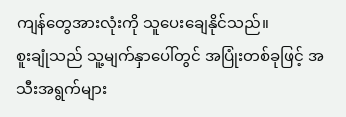ကျန်တွေအားလုံးကို သူပေးချေနိုင်သည်။
စူးချုံသည် သူ့မျက်နှာပေါ်တွင် အပြုံးတစ်ခုဖြင့် အသီးအရွက်များ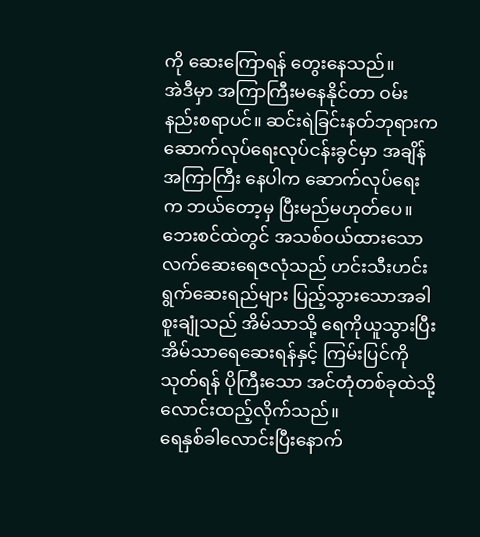ကို ဆေးကြောရန် တွေးနေသည်။
အဲဒီမှာ အကြာကြီးမနေနိုင်တာ ဝမ်းနည်းစရာပင်။ ဆင်းရဲခြင်းနတ်ဘုရားက ဆောက်လုပ်ရေးလုပ်ငန်းခွင်မှာ အချိန်အကြာကြီး နေပါက ဆောက်လုပ်ရေးက ဘယ်တော့မှ ပြီးမည်မဟုတ်ပေ။
ဘေးစင်ထဲတွင် အသစ်ဝယ်ထားသော လက်ဆေးရေဇလုံသည် ဟင်းသီးဟင်းရွက်ဆေးရည်များ ပြည့်သွားသောအခါ စူးချုံသည် အိမ်သာသို့ ရေကိုယူသွားပြီး အိမ်သာရေဆေးရန်နှင့် ကြမ်းပြင်ကို သုတ်ရန် ပိုကြီးသော အင်တုံတစ်ခုထဲသို့ လောင်းထည့်လိုက်သည်။
ရေနှစ်ခါလောင်းပြီးနောက်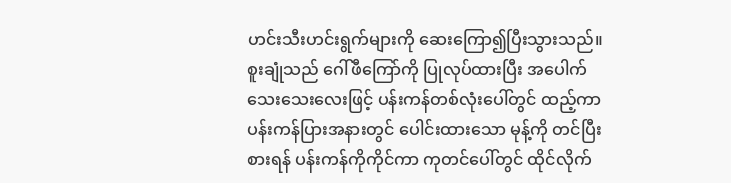ဟင်းသီးဟင်းရွက်များကို ဆေးကြော၍ပြီးသွားသည်။
စူးချုံသည် ဂေါ်ဖီကြော်ကို ပြုလုပ်ထားပြီး အပေါက်သေးသေးလေးဖြင့် ပန်းကန်တစ်လုံးပေါ်တွင် ထည့်ကာ ပန်းကန်ပြားအနားတွင် ပေါင်းထားသော မုန့်ကို တင်ပြီး စားရန် ပန်းကန်ကိုကိုင်ကာ ကုတင်ပေါ်တွင် ထိုင်လိုက်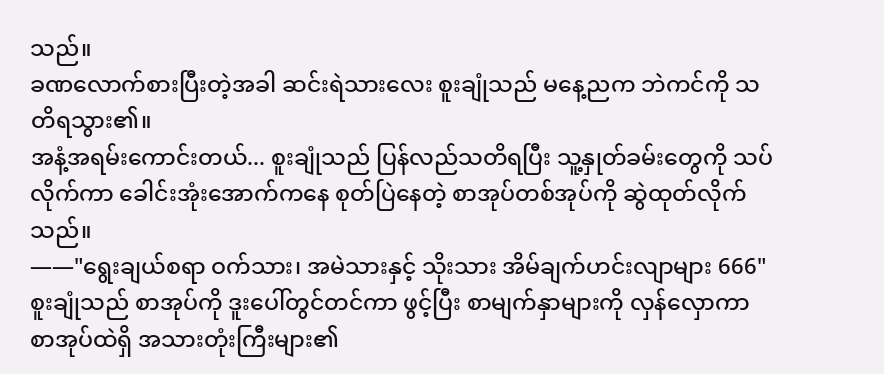သည်။
ခဏလောက်စားပြီးတဲ့အခါ ဆင်းရဲသားလေး စူးချုံသည် မနေ့ညက ဘဲကင်ကို သတိရသွား၏။
အနံ့အရမ်းကောင်းတယ်... စူးချုံသည် ပြန်လည်သတိရပြီး သူ့နှုတ်ခမ်းတွေကို သပ်လိုက်ကာ ခေါင်းအုံးအောက်ကနေ စုတ်ပြဲနေတဲ့ စာအုပ်တစ်အုပ်ကို ဆွဲထုတ်လိုက်သည်။
——"ရွေးချယ်စရာ ဝက်သား၊ အမဲသားနှင့် သိုးသား အိမ်ချက်ဟင်းလျာများ 666"
စူးချုံသည် စာအုပ်ကို ဒူးပေါ်တွင်တင်ကာ ဖွင့်ပြီး စာမျက်နှာများကို လှန်လှောကာ စာအုပ်ထဲရှိ အသားတုံးကြီးများ၏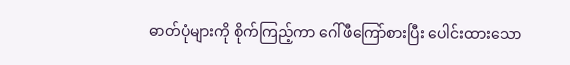ဓာတ်ပုံများကို စိုက်ကြည့်ကာ ဂေါ်ဖီကြော်စားပြီး ပေါင်းထားသော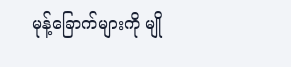မုန့်ခြောက်များကို မျို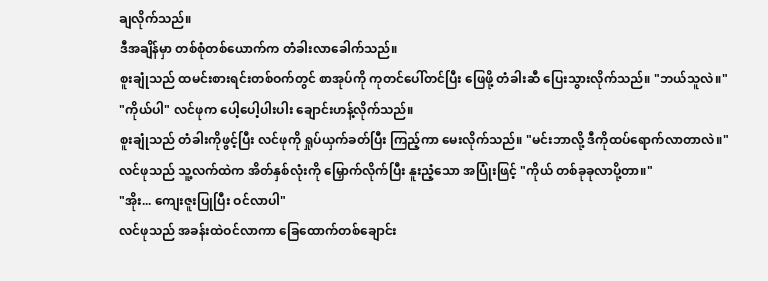ချလိုက်သည်။
ဒီအချိန်မှာ တစ်စုံတစ်ယောက်က တံခါးလာခေါက်သည်။
စူးချုံသည် ထမင်းစားရင်းတစ်ဝက်တွင် စာအုပ်ကို ကုတင်ပေါ်တင်ပြီး ဖြေဖို့ တံခါးဆီ ပြေးသွားလိုက်သည်။ "ဘယ်သူလဲ။"
"ကိုယ်ပါ" လင်ဖုက ပေါ့ပေါ့ပါးပါး ချောင်းဟန့်လိုက်သည်။
စူးချုံသည် တံခါးကိုဖွင့်ပြီး လင်ဖုကို ရှုပ်ယှက်ခတ်ပြီး ကြည့်ကာ မေးလိုက်သည်။ "မင်းဘာလို့ ဒီကိုထပ်ရောက်လာတာလဲ။"
လင်ဖုသည် သူ့လက်ထဲက အိတ်နှစ်လုံးကို မြှောက်လိုက်ပြီး နူးညံ့သော အပြုံးဖြင့် "ကိုယ် တစ်ခုခုလာပို့တာ။"
"အိုး... ကျေးဇူးပြုပြီး ဝင်လာပါ"
လင်ဖုသည် အခန်းထဲဝင်လာကာ ခြေထောက်တစ်ချောင်း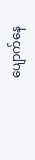ပျောက်နေ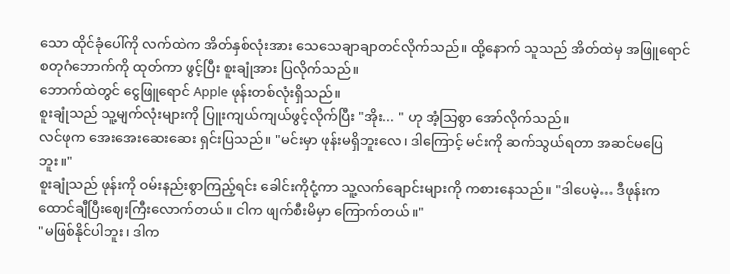သော ထိုင်ခုံပေါ်ကို လက်ထဲက အိတ်နှစ်လုံးအား သေသေချာချာတင်လိုက်သည်။ ထို့နောက် သူသည် အိတ်ထဲမှ အဖြူရောင်စတုဂံဘောက်ကို ထုတ်ကာ ဖွင့်ပြီး စူးချုံအား ပြလိုက်သည်။
ဘောက်ထဲတွင် ငွေဖြူရောင် Apple ဖုန်းတစ်လုံးရှိသည်။
စူးချုံသည် သူ့မျက်လုံးများကို ပြူးကျယ်ကျယ်ဖွင့်လိုက်ပြီး "အိုး... " ဟု အံ့သြစွာ အော်လိုက်သည်။
လင်ဖုက အေးအေးဆေးဆေး ရှင်းပြသည်။ "မင်းမှာ ဖုန်းမရှိဘူးလေ၊ ဒါကြောင့် မင်းကို ဆက်သွယ်ရတာ အဆင်မပြေဘူး။"
စူးချုံသည် ဖုန်းကို ဝမ်းနည်းစွာကြည့်ရင်း ခေါင်းကိုငုံ့ကာ သူ့လက်ချောင်းများကို ကစားနေသည်။ "ဒါပေမဲ့… ဒီဖုန်းက ထောင်ချီပြီးဈေးကြီးလောက်တယ်။ ငါက ဖျက်စီးမိမှာ ကြောက်တယ်။"
"မဖြစ်နိုင်ပါဘူး၊ ဒါက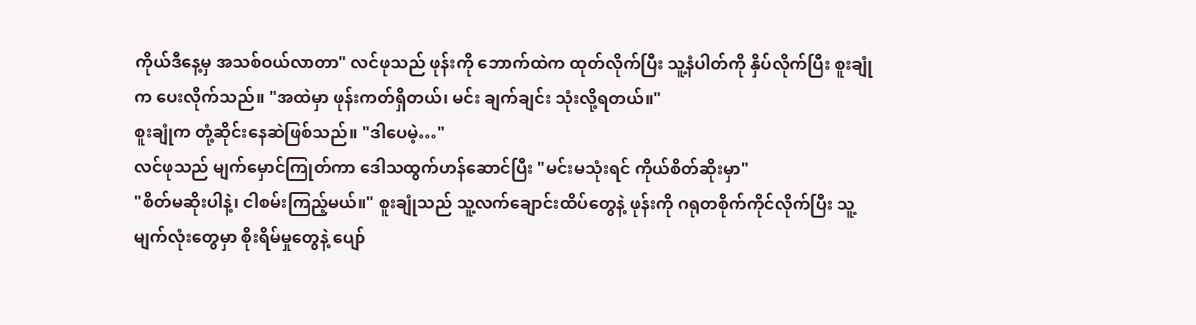ကိုယ်ဒီနေ့မှ အသစ်ဝယ်လာတာ" လင်ဖုသည် ဖုန်းကို ဘောက်ထဲက ထုတ်လိုက်ပြီး သူ့နံပါတ်ကို နှိပ်လိုက်ပြီး စူးချုံက ပေးလိုက်သည်။ "အထဲမှာ ဖုန်းကတ်ရှိတယ်၊ မင်း ချက်ချင်း သုံးလို့ရတယ်။"
စူးချုံက တုံ့ဆိုင်းနေဆဲဖြစ်သည်။ "ဒါပေမဲ့…"
လင်ဖုသည် မျက်မှောင်ကြုတ်ကာ ဒေါသထွက်ဟန်ဆောင်ပြီး "မင်းမသုံးရင် ကိုယ်စိတ်ဆိုးမှာ"
"စိတ်မဆိုးပါနဲ့၊ ငါစမ်းကြည့်မယ်။" စူးချုံသည် သူ့လက်ချောင်းထိပ်တွေနဲ့ ဖုန်းကို ဂရုတစိုက်ကိုင်လိုက်ပြီး သူ့မျက်လုံးတွေမှာ စိုးရိမ်မှုတွေနဲ့ ပျော်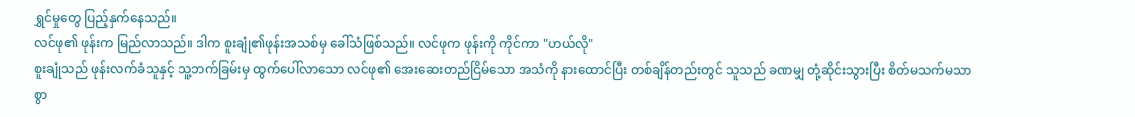ရွှင်မှုတွေ ပြည့်နှက်နေသည်။
လင်ဖု၏ ဖုန်းက မြည်လာသည်။ ဒါက စူးချုံ၏ဖုန်းအသစ်မှ ခေါ်သံဖြစ်သည်။ လင်ဖုက ဖုန်းကို ကိုင်ကာ "ဟယ်လို"
စူးချုံသည် ဖုန်းလက်ခံသူနှင့် သူ့ဘက်ခြမ်းမှ ထွက်ပေါ်လာသော လင်ဖု၏ အေးဆေးတည်ငြိမ်သော အသံကို နားထောင်ပြီး တစ်ချိန်တည်းတွင် သူသည် ခဏမျှ တုံ့ဆိုင်းသွားပြီး စိတ်မသက်မသာစွာ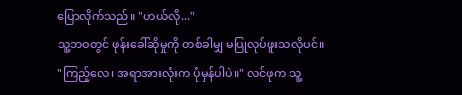ပြောလိုက်သည်။ "ဟယ်လို..."
သူ့ဘဝတွင် ဖုန်းခေါ်ဆိုမှုကို တစ်ခါမျှ မပြုလုပ်ဖူးသလိုပင်။
"ကြည့်လေ၊ အရာအားလုံးက ပုံမှန်ပါပဲ။" လင်ဖုက သူ့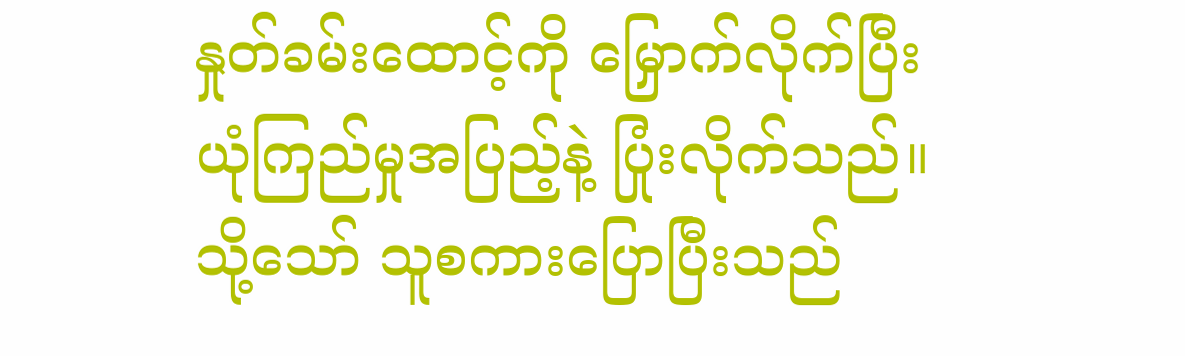နှုတ်ခမ်းထောင့်ကို မြှောက်လိုက်ပြီး ယုံကြည်မှုအပြည့်နဲ့ ပြုံးလိုက်သည်။
သို့သော် သူစကားပြောပြီးသည်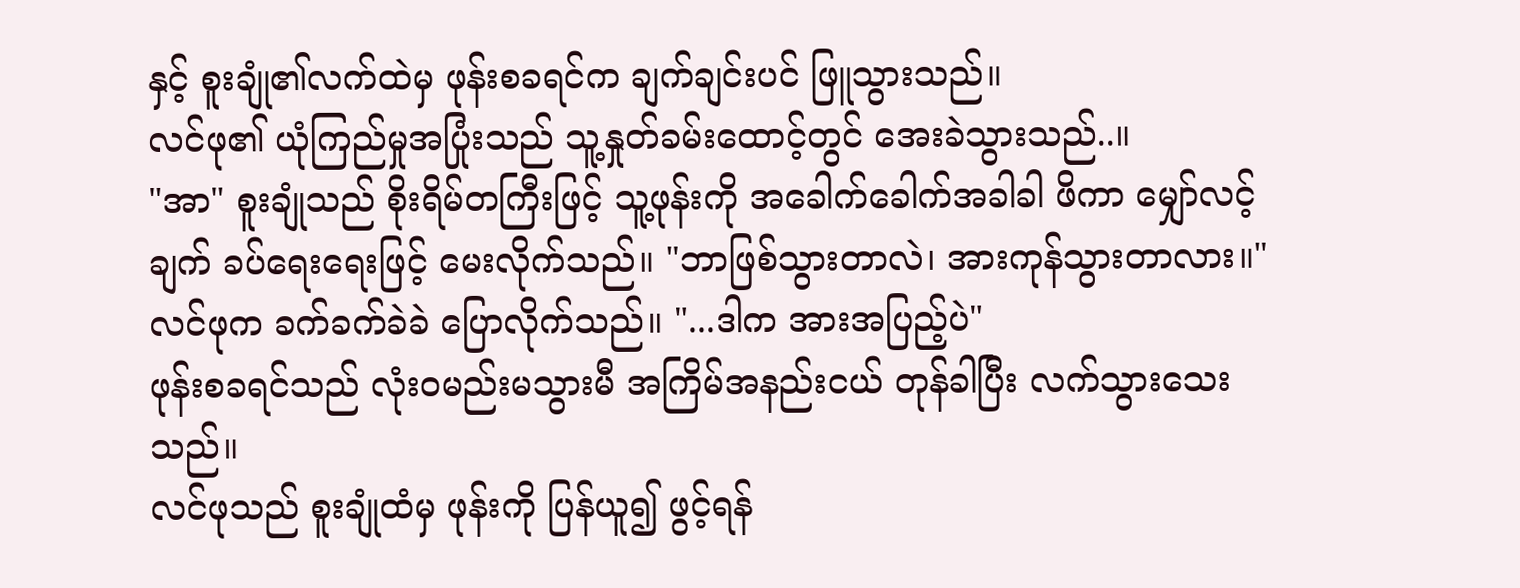နှင့် စူးချုံ၏လက်ထဲမှ ဖုန်းစခရင်က ချက်ချင်းပင် ဖြူသွားသည်။
လင်ဖု၏ ယုံကြည်မှုအပြုံးသည် သူ့နှုတ်ခမ်းထောင့်တွင် အေးခဲသွားသည်..။
"အာ" စူးချုံသည် စိုးရိမ်တကြီးဖြင့် သူ့ဖုန်းကို အခေါက်ခေါက်အခါခါ ဖိကာ မျှော်လင့်ချက် ခပ်ရေးရေးဖြင့် မေးလိုက်သည်။ "ဘာဖြစ်သွားတာလဲ၊ အားကုန်သွားတာလား။"
လင်ဖုက ခက်ခက်ခဲခဲ ပြောလိုက်သည်။ "...ဒါက အားအပြည့်ပဲ"
ဖုန်းစခရင်သည် လုံးဝမည်းမသွားမီ အကြိမ်အနည်းငယ် တုန်ခါပြီး လက်သွားသေးသည်။
လင်ဖုသည် စူးချုံထံမှ ဖုန်းကို ပြန်ယူ၍ ဖွင့်ရန်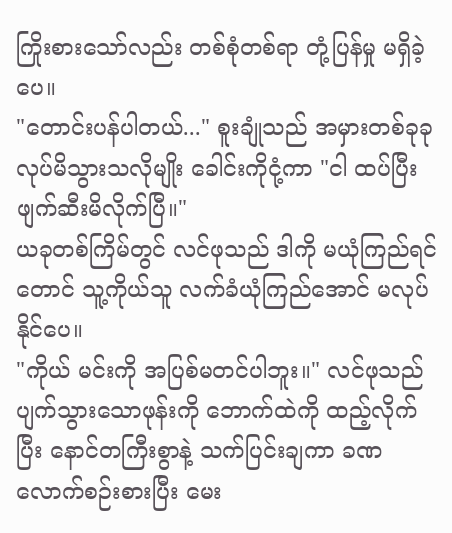ကြိုးစားသော်လည်း တစ်စုံတစ်ရာ တုံ့ပြန်မှု မရှိခဲ့ပေ။
"တောင်းပန်ပါတယ်..." စူးချုံသည် အမှားတစ်ခုခုလုပ်မိသွားသလိုမျိုး ခေါင်းကိုငုံ့ကာ "ငါ ထပ်ပြီးဖျက်ဆီးမိလိုက်ပြီ။"
ယခုတစ်ကြိမ်တွင် လင်ဖုသည် ဒါကို မယုံကြည်ရင်တောင် သူ့ကိုယ်သူ လက်ခံယုံကြည်အောင် မလုပ်နိုင်ပေ။
"ကိုယ် မင်းကို အပြစ်မတင်ပါဘူး။" လင်ဖုသည် ပျက်သွားသောဖုန်းကို ဘောက်ထဲကို ထည့်လိုက်ပြီး နောင်တကြီးစွာနဲ့ သက်ပြင်းချကာ ခဏလောက်စဉ်းစားပြီး မေး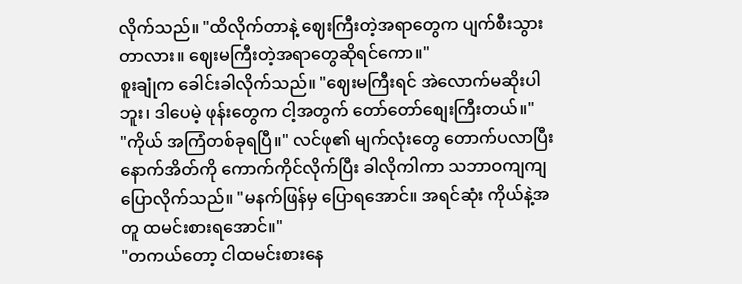လိုက်သည်။ "ထိလိုက်တာနဲ့ ဈေးကြီးတဲ့အရာတွေက ပျက်စီးသွားတာလား။ ဈေးမကြီးတဲ့အရာတွေဆိုရင်ကော။"
စူးချုံက ခေါင်းခါလိုက်သည်။ "ဈေးမကြီးရင် အဲလောက်မဆိုးပါဘူး၊ ဒါပေမဲ့ ဖုန်းတွေက ငါ့အတွက် တော်တော်စျေးကြီးတယ်။"
"ကိုယ် အကြံတစ်ခုရပြီ။" လင်ဖု၏ မျက်လုံးတွေ တောက်ပလာပြီး နောက်အိတ်ကို ကောက်ကိုင်လိုက်ပြီး ခါလိုကါကာ သဘာဝကျကျ ပြောလိုက်သည်။ "မနက်ဖြန်မှ ပြောရအောင်။ အရင်ဆုံး ကိုယ်နဲ့အတူ ထမင်းစားရအောင်။"
"တကယ်တော့ ငါထမင်းစားနေ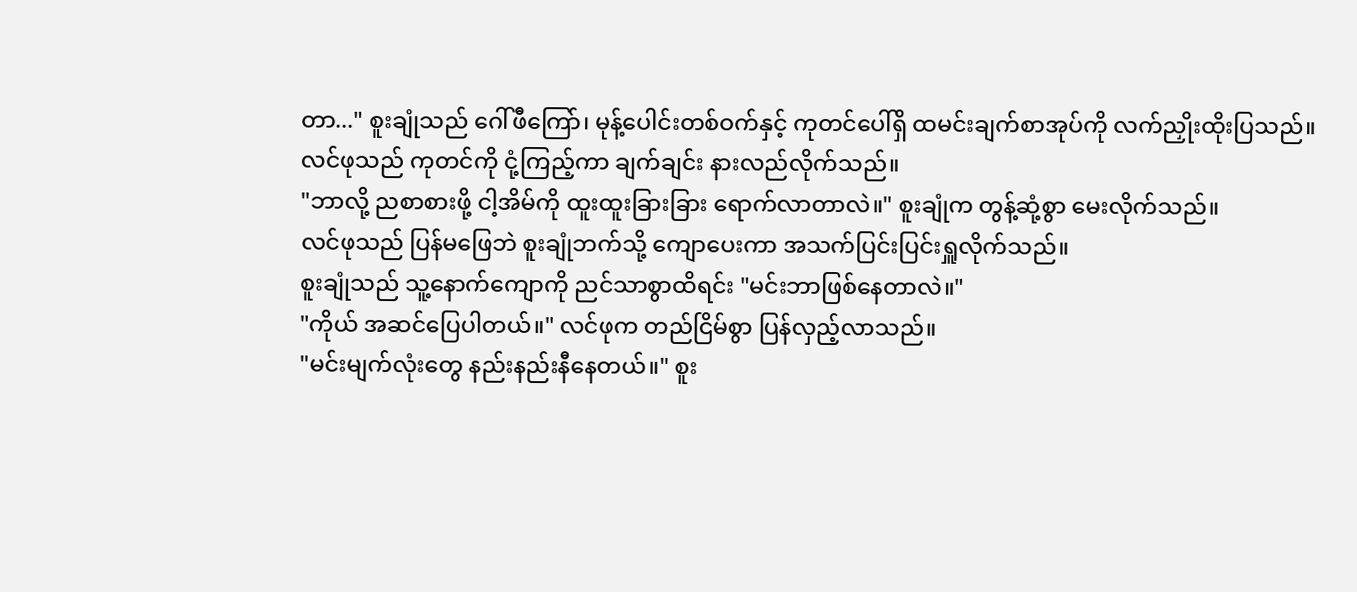တာ..." စူးချုံသည် ဂေါ်ဖီကြော်၊ မုန့်ပေါင်းတစ်ဝက်နှင့် ကုတင်ပေါ်ရှိ ထမင်းချက်စာအုပ်ကို လက်ညှိုးထိုးပြသည်။
လင်ဖုသည် ကုတင်ကို ငုံ့ကြည့်ကာ ချက်ချင်း နားလည်လိုက်သည်။
"ဘာလို့ ညစာစားဖို့ ငါ့အိမ်ကို ထူးထူးခြားခြား ရောက်လာတာလဲ။" စူးချုံက တွန့်ဆုံ့စွာ မေးလိုက်သည်။
လင်ဖုသည် ပြန်မဖြေဘဲ စူးချုံဘက်သို့ ကျောပေးကာ အသက်ပြင်းပြင်းရှူလိုက်သည်။
စူးချုံသည် သူ့နောက်ကျောကို ညင်သာစွာထိရင်း "မင်းဘာဖြစ်နေတာလဲ။"
"ကိုယ် အဆင်ပြေပါတယ်။" လင်ဖုက တည်ငြိမ်စွာ ပြန်လှည့်လာသည်။
"မင်းမျက်လုံးတွေ နည်းနည်းနီနေတယ်။" စူး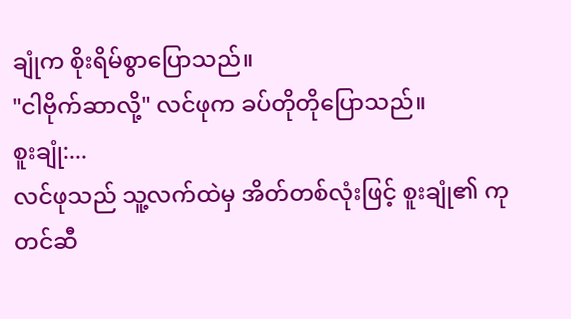ချုံက စိုးရိမ်စွာပြောသည်။
"ငါဗိုက်ဆာလို့" လင်ဖုက ခပ်တိုတိုပြောသည်။
စူးချုံ:...
လင်ဖုသည် သူ့လက်ထဲမှ အိတ်တစ်လုံးဖြင့် စူးချုံ၏ ကုတင်ဆီ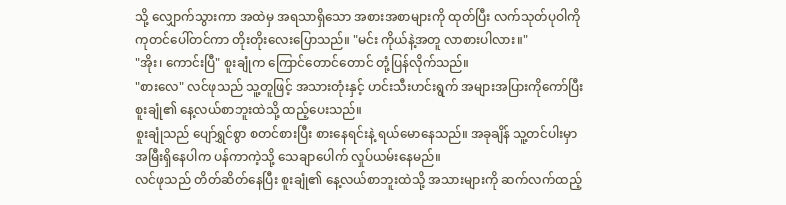သို့ လျှောက်သွားကာ အထဲမှ အရသာရှိသော အစားအစာများကို ထုတ်ပြီး လက်သုတ်ပုဝါကို ကုတင်ပေါ်တင်ကာ တိုးတိုးလေးပြောသည်။ "မင်း ကိုယ်နဲ့အတူ လာစားပါလား။"
"အိုး၊ ကောင်းပြီ" စူးချုံက ကြောင်တောင်တောင် တုံ့ပြန်လိုက်သည်။
"စားလေ" လင်ဖုသည် သူ့တူဖြင့် အသားတုံးနှင့် ဟင်းသီးဟင်းရွက် အများအပြားကိုကော်ပြီး စူးချုံ၏ နေ့လယ်စာဘူးထဲသို့ ထည့်ပေးသည်။
စူးချုံသည် ပျော်ရွှင်စွာ စတင်စားပြီး စားနေရင်းနဲ့ ရယ်မောနေသည်။ အခုချိန် သူ့တင်ပါးမှာ အမြီးရှိနေပါက ပန်ကာကဲ့သို့ သေချာပေါက် လှုပ်ယမ်းနေမည်။
လင်ဖုသည် တိတ်ဆိတ်နေပြီး စူးချုံ၏ နေ့လယ်စာဘူးထဲသို့ အသားများကို ဆက်လက်ထည့်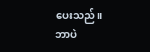ပေးသည်။
ဘာပဲ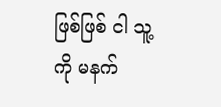ဖြစ်ဖြစ် ငါ သူ့ကို မနက်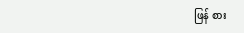ဖြန် စား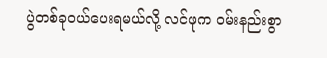ပွဲတစ်ခုဝယ်ပေးရမယ်လို့ လင်ဖုက ဝမ်းနည်းစွာ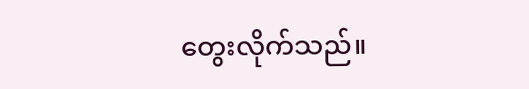တွေးလိုက်သည်။